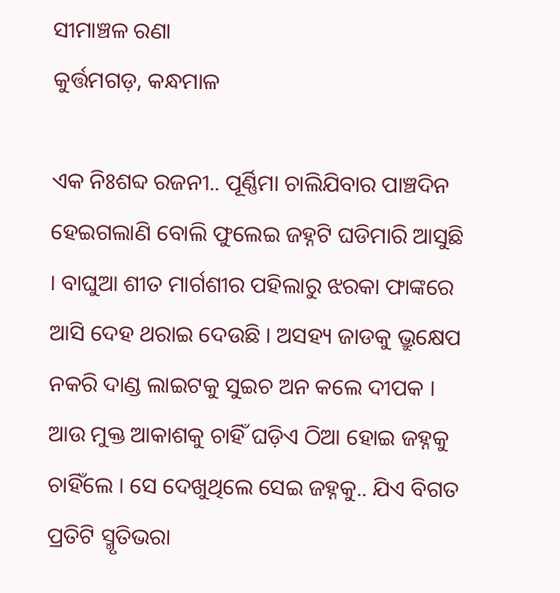ସୀମାଞ୍ଚଳ ରଣା
କୁର୍ତ୍ତମଗଡ଼, କନ୍ଧମାଳ

ଏକ ନିଃଶବ୍ଦ ରଜନୀ.. ପୂର୍ଣ୍ଣିମା ଚାଲିଯିବାର ପାଞ୍ଚଦିନ ହେଇଗଲାଣି ବୋଲି ଫୁଲେଇ ଜହ୍ନଟି ଘଡିମାରି ଆସୁଛି । ବାଘୁଆ ଶୀତ ମାର୍ଗଶୀର ପହିଲାରୁ ଝରକା ଫାଙ୍କରେ ଆସି ଦେହ ଥରାଇ ଦେଉଛି । ଅସହ୍ୟ ଜାଡକୁ ଭ୍ରୁକ୍ଷେପ ନକରି ଦାଣ୍ଡ ଲାଇଟକୁ ସୁଇଚ ଅନ କଲେ ଦୀପକ । ଆଉ ମୁକ୍ତ ଆକାଶକୁ ଚାହିଁ ଘଡ଼ିଏ ଠିଆ ହୋଇ ଜହ୍ନକୁ ଚାହିଁଲେ । ସେ ଦେଖୁଥିଲେ ସେଇ ଜହ୍ନକୁ.. ଯିଏ ବିଗତ ପ୍ରତିଟି ସ୍ମୃତିଭରା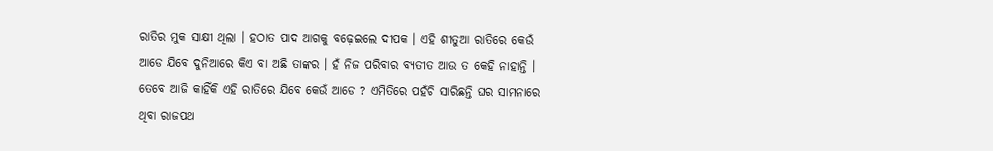ରାତିର ମୁକ ସାକ୍ଷୀ ଥିଲା । ହଠାତ ପାଦ ଆଗକୁ ବଢ଼େଇଲେ ଦୀପକ । ଏହି ଶୀତୁଆ ରାତିରେ କେଉଁ ଆଡେ ଯିବେ ଦୁନିଆରେ କିଏ ବା ଅଛି ତାଙ୍କର । ହଁ ନିଜ ପରିବାର ବ୍ୟତୀତ ଆଉ ତ କେହି ନାହାନ୍ତି । ତେବେ ଆଜି କାହିଁକି ଏହି ରାତିରେ ଯିବେ କେଉଁ ଆଡେ ? ଏମିତିରେ ପହଁଚି ସାରିଛନ୍ତି ଘର ସାମନାରେ ଥିବା ରାଜପଥ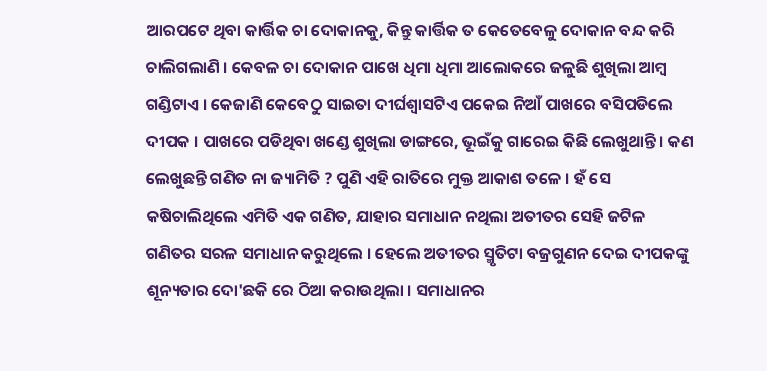ଆରପଟେ ଥିବା କାର୍ତ୍ତିକ ଚା ଦୋକାନକୁ, କିନ୍ତୁ କାର୍ତ୍ତିକ ତ କେତେବେଳୁ ଦୋକାନ ବନ୍ଦ କରି ଚାଲିଗଲାଣି । କେବଳ ଚା ଦୋକାନ ପାଖେ ଧିମା ଧିମା ଆଲୋକରେ ଜଳୁଛି ଶୁଖିଲା ଆମ୍ବ ଗଣ୍ଡିଟାଏ । କେଜାଣି କେବେଠୁ ସାଇତା ଦୀର୍ଘଶ୍ଵାସଟିଏ ପକେଇ ନିଆଁ ପାଖରେ ବସିପଡିଲେ ଦୀପକ । ପାଖରେ ପଡିଥିବା ଖଣ୍ଡେ ଶୁଖିଲା ଡାଙ୍ଗରେ, ଭୂଇଁକୁ ଗାରେଇ କିଛି ଲେଖୁଥାନ୍ତି । କଣ ଲେଖୁଛନ୍ତି ଗଣିତ ନା ଜ୍ୟାମିତି ? ପୁଣି ଏହି ରାତିରେ ମୁକ୍ତ ଆକାଶ ତଳେ । ହଁ ସେ କଷିଚାଲିଥିଲେ ଏମିତି ଏକ ଗଣିତ, ଯାହାର ସମାଧାନ ନଥିଲା ଅତୀତର ସେହି ଜଟିଳ ଗଣିତର ସରଳ ସମାଧାନ କରୁଥିଲେ । ହେଲେ ଅତୀତର ସ୍ମୃତିଟା ବଜ୍ରଗୁଣନ ଦେଇ ଦୀପକଙ୍କୁ ଶୂନ୍ୟତାର ଦୋ'ଛକି ରେ ଠିଆ କରାଉଥିଲା । ସମାଧାନର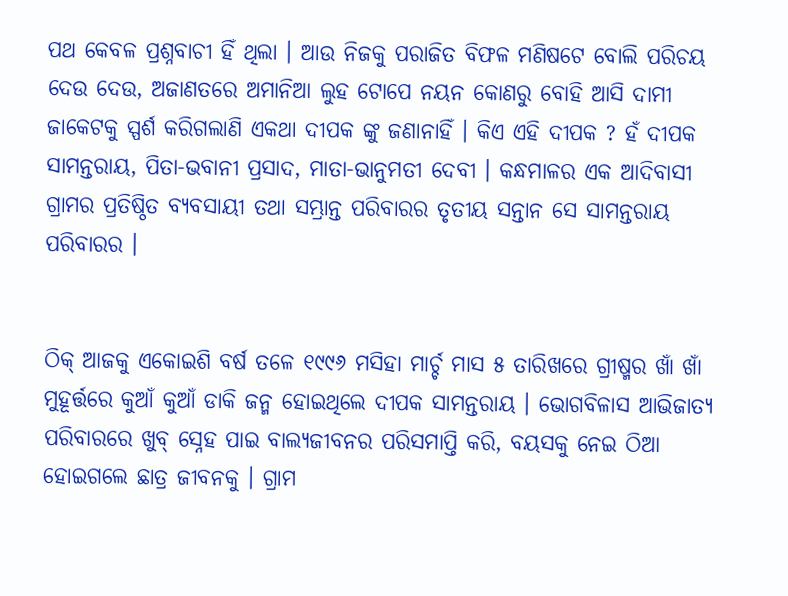ପଥ କେବଳ ପ୍ରଶ୍ନବାଚୀ ହିଁ ଥିଲା । ଆଉ ନିଜକୁ ପରାଜିତ ବିଫଳ ମଣିଷଟେ ବୋଲି ପରିଚୟ ଦେଉ ଦେଉ, ଅଜାଣତରେ ଅମାନିଆ ଲୁହ ଟୋପେ ନୟନ କୋଣରୁ ବୋହି ଆସି ଦାମୀ ଜାକେଟକୁ ସ୍ପର୍ଶ କରିଗଲାଣି ଏକଥା ଦୀପକ ଙ୍କୁ ଜଣାନାହିଁ । କିଏ ଏହି ଦୀପକ ? ହଁ ଦୀପକ ସାମନ୍ତରାୟ, ପିତା-ଭବାନୀ ପ୍ରସାଦ, ମାତା-ଭାନୁମତୀ ଦେବୀ । କନ୍ଧମାଳର ଏକ ଆଦିବାସୀ ଗ୍ରାମର ପ୍ରତିଷ୍ଠିତ ବ୍ୟବସାୟୀ ତଥା ସମ୍ଭ୍ରାନ୍ତ ପରିବାରର ତୃତୀୟ ସନ୍ତାନ ସେ ସାମନ୍ତରାୟ ପରିବାରର ।


ଠିକ୍ ଆଜକୁ ଏକୋଇଶି ବର୍ଷ ତଳେ ୧୯୯୬ ମସିହା ମାର୍ଚ୍ଚ ମାସ ୫ ତାରିଖରେ ଗ୍ରୀଷ୍ମର ଖାଁ ଖାଁ ମୁହୂର୍ତ୍ତରେ କୁଆଁ କୁଆଁ ଡାକି ଜନ୍ମ ହୋଇଥିଲେ ଦୀପକ ସାମନ୍ତରାୟ । ଭୋଗବିଳାସ ଆଭିଜାତ୍ୟ ପରିବାରରେ ଖୁବ୍ ସ୍ନେହ ପାଇ ବାଲ୍ୟଜୀବନର ପରିସମାପ୍ତି କରି, ବୟସକୁ ନେଇ ଠିଆ ହୋଇଗଲେ ଛାତ୍ର ଜୀବନକୁ । ଗ୍ରାମ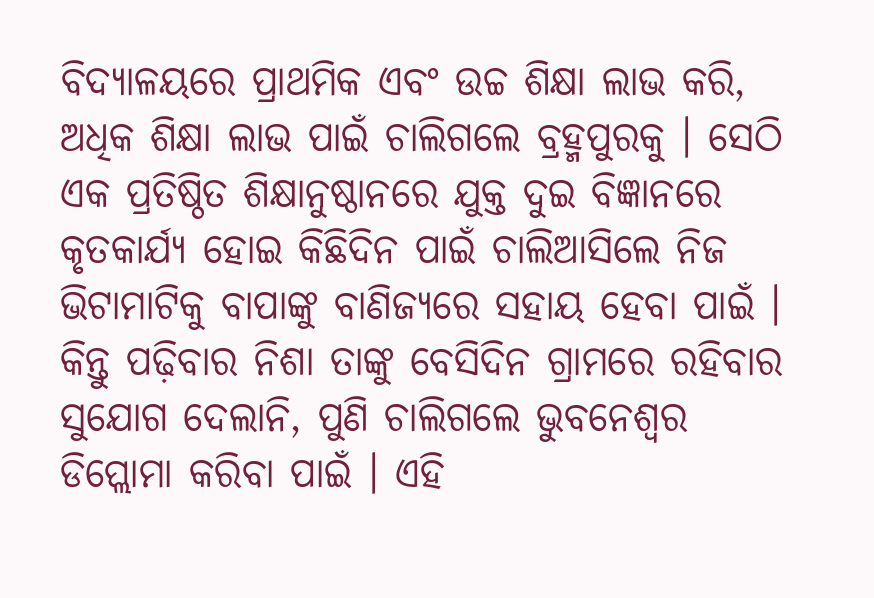ବିଦ୍ୟାଳୟରେ ପ୍ରାଥମିକ ଏବଂ ଉଚ୍ଚ ଶିକ୍ଷା ଲାଭ କରି, ଅଧିକ ଶିକ୍ଷା ଲାଭ ପାଇଁ ଚାଲିଗଲେ ବ୍ରହ୍ମପୁରକୁ । ସେଠି ଏକ ପ୍ରତିଷ୍ଠିତ ଶିକ୍ଷାନୁଷ୍ଠାନରେ ଯୁକ୍ତ ଦୁଇ ବିଜ୍ଞାନରେ କୃତକାର୍ଯ୍ୟ ହୋଇ କିଛିଦିନ ପାଇଁ ଚାଲିଆସିଲେ ନିଜ ଭିଟାମାଟିକୁ ବାପାଙ୍କୁ ବାଣିଜ୍ୟରେ ସହାୟ ହେବା ପାଇଁ । କିନ୍ତୁ ପଢ଼ିବାର ନିଶା ତାଙ୍କୁ ବେସିଦିନ ଗ୍ରାମରେ ରହିବାର ସୁଯୋଗ ଦେଲାନି, ପୁଣି ଚାଲିଗଲେ ଭୁବନେଶ୍ୱର ଡିପ୍ଲୋମା କରିବା ପାଇଁ । ଏହି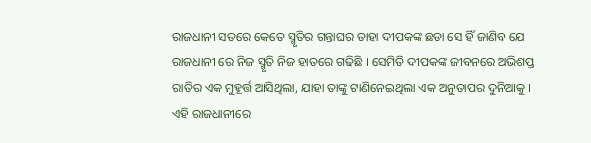ରାଜଧାନୀ ସତରେ କେତେ ସ୍ମୃତିର ଗନ୍ତାଘର ତାହା ଦୀପକଙ୍କ ଛଡା ସେ ହିଁ ଜାଣିବ ଯେ ରାଜଧାନୀ ରେ ନିଜ ସ୍ମୃତି ନିଜ ହାତରେ ଗଢିଛି । ସେମିତି ଦୀପକଙ୍କ ଜୀବନରେ ଅଭିଶପ୍ତ ରାତିର ଏକ ମୁହୂର୍ତ୍ତ ଆସିଥିଲା, ଯାହା ତାଙ୍କୁ ଟାଣିନେଇଥିଲା ଏକ ଅନୁତାପର ଦୁନିଆକୁ । ଏହି ରାଜଧାନୀରେ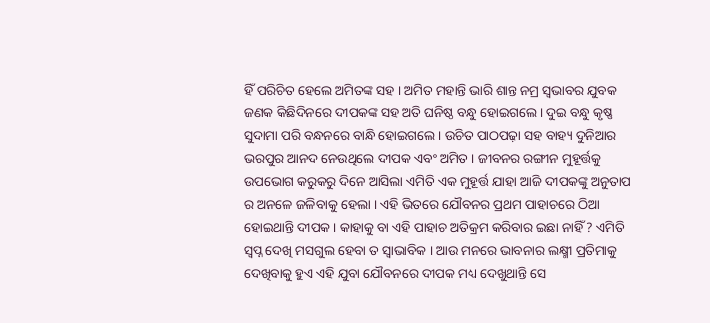ହିଁ ପରିଚିତ ହେଲେ ଅମିତଙ୍କ ସହ । ଅମିତ ମହାନ୍ତି ଭାରି ଶାନ୍ତ ନମ୍ର ସ୍ୱଭାବର ଯୁବକ ଜଣକ କିଛିଦିନରେ ଦୀପକଙ୍କ ସହ ଅତି ଘନିଷ୍ଠ ବନ୍ଧୁ ହୋଇଗଲେ । ଦୁଇ ବନ୍ଧୁ କୃଷ୍ଣ ସୁଦାମା ପରି ବନ୍ଧନରେ ବାନ୍ଧି ହୋଇଗଲେ । ଉଚିତ ପାଠପଢ଼ା ସହ ବାହ୍ୟ ଦୁନିଆର ଭରପୁର ଆନଦ ନେଉଥିଲେ ଦୀପକ ଏବଂ ଅମିତ । ଜୀବନର ରଙ୍ଗୀନ ମୁହୂର୍ତ୍ତକୁ ଉପଭୋଗ କରୁକରୁ ଦିନେ ଆସିଲା ଏମିତି ଏକ ମୁହୂର୍ତ୍ତ ଯାହା ଆଜି ଦୀପକଙ୍କୁ ଅନୁତାପ ର ଅନଳେ ଜଳିବାକୁ ହେଲା । ଏହି ଭିତରେ ଯୌବନର ପ୍ରଥମ ପାହାଚରେ ଠିଆ ହୋଇଥାନ୍ତି ଦୀପକ । କାହାକୁ ବା ଏହି ପାହାଚ ଅତିକ୍ରମ କରିବାର ଇଛା ନାହିଁ ? ଏମିତି ସ୍ୱପ୍ନ ଦେଖି ମସଗୁଲ ହେବା ତ ସ୍ୱାଭାବିକ । ଆଉ ମନରେ ଭାବନାର ଲକ୍ଷ୍ମୀ ପ୍ରତିମାକୁ ଦେଖିବାକୁ ହୁଏ ଏହି ଯୁବା ଯୌବନରେ ଦୀପକ ମଧ୍ୟ ଦେଖୁଥାନ୍ତି ସେ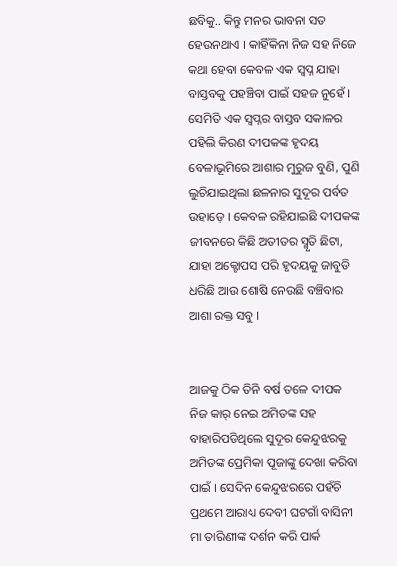ଛବିକୁ.. କିନ୍ତୁ ମନର ଭାବନା ସତ ହେଉନଥାଏ । କାହିଁକିନା ନିଜ ସହ ନିଜେ କଥା ହେବା କେବଳ ଏକ ସ୍ୱପ୍ନ ଯାହା ବାସ୍ତବକୁ ପହଞ୍ଚିବା ପାଇଁ ସହଜ ନୁହେଁ । ସେମିତି ଏକ ସ୍ୱପ୍ନର ବାସ୍ତବ ସକାଳର ପହିଲି କିରଣ ଦୀପକଙ୍କ ହୃଦୟ ବେଳାଭୂମିରେ ଆଶାର ମୁରୁଜ ବୁଣି, ପୁଣି ଲୁଚିଯାଇଥିଲା ଛଳନାର ସୁଦୂର ପର୍ବତ ଉହାଡ଼େ । କେବଳ ରହିଯାଇଛି ଦୀପକଙ୍କ ଜୀବନରେ କିଛି ଅତୀତର ସ୍ମୃତି ଛିଟା, ଯାହା ଅକ୍ଟୋପସ ପରି ହୃଦୟକୁ ଜାବୁଡି ଧରିଛି ଆଉ ଶୋଷି ନେଉଛି ବଞ୍ଚିବାର ଆଶା ରକ୍ତ ସବୁ ।


ଆଜକୁ ଠିକ ତିନି ବର୍ଷ ତଳେ ଦୀପକ ନିଜ କାର୍ ନେଇ ଅମିତଙ୍କ ସହ ବାହାରିପଡିଥିଲେ ସୁଦୂର କେନ୍ଦୁଝରକୁ ଅମିତଙ୍କ ପ୍ରେମିକା ପୂଜାଙ୍କୁ ଦେଖା କରିବା ପାଇଁ । ସେଦିନ କେନ୍ଦୁଝରରେ ପହଁଚି ପ୍ରଥମେ ଆରାଧ୍ୟ ଦେବୀ ଘଟଗାଁ ବାସିନୀ ମା ତାରିଣୀଙ୍କ ଦର୍ଶନ କରି ପାର୍କ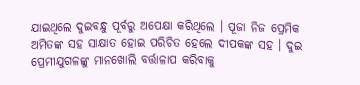ଯାଇଥିଲେ ଦୁଇବନ୍ଧୁ ପୂର୍ବରୁ ଅପେକ୍ଷା କରିଥିଲେ । ପୂଜା ନିଜ ପ୍ରେମିକ ଅମିତଙ୍କ ସହ ସାକ୍ଷାତ ହୋଇ ପରିଚିତ ହେଲେ ଦୀପକଙ୍କ ସହ । ଦୁଇ ପ୍ରେମୀଯୁଗଳଙ୍କୁ ମାନଖୋଲି ବର୍ତ୍ତାଳାପ କରିବାକୁ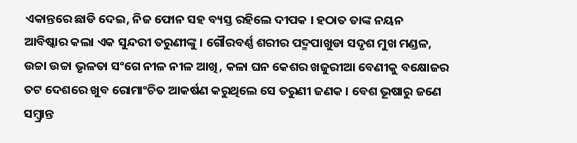ଏକାନ୍ତରେ ଛାଡି ଦେଇ, ନିଜ ଫୋନ ସହ ବ୍ୟସ୍ତ ରହିଲେ ଦୀପକ । ହଠାତ ତାଙ୍କ ନୟନ ଆବିଷ୍କାର କଲା ଏକ ସୁନ୍ଦରୀ ତରୁଣୀଙ୍କୁ । ଗୌରବର୍ଣ୍ଣ ଶରୀର ପଦ୍ମପାଖୁଡା ସଦୃଶ ମୁଖ ମଣ୍ଡଳ, ଉଚ୍ଚା ଉଚ୍ଚା ଭୃଳତା ସଂଗେ ନୀଳ ନୀଳ ଆଖି, କଳା ଘନ କେଶର ଖଜୁରୀଆ ବେଣୀକୁ ବକ୍ଷୋଜର ତଟ ଦେଶରେ ଖୁବ ରୋମାଂଚିତ ଆକର୍ଷଣ କରୁଥିଲେ ସେ ତରୁଣୀ ଜଣକ । ବେଶ ଭୂଷାରୁ ଜଣେ ସମ୍ବ୍ରାନ୍ତ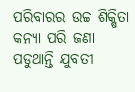ପରିବାରର ଉଚ୍ଚ ଶିକ୍ଷିତା କନ୍ୟା ପରି ଜଣା ପଡୁଥାନ୍ତି ଯୁବତୀ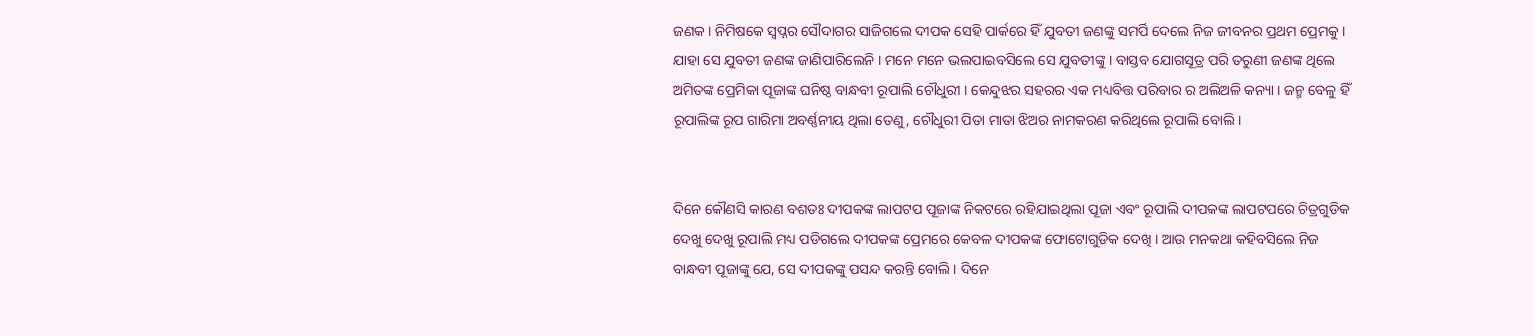ଜଣକ । ନିମିଷକେ ସ୍ୱପ୍ନର ସୌଦାଗର ସାଜିଗଲେ ଦୀପକ ସେହି ପାର୍କରେ ହିଁ ଯୁବତୀ ଜଣଙ୍କୁ ସମର୍ପି ଦେଲେ ନିଜ ଜୀବନର ପ୍ରଥମ ପ୍ରେମକୁ । ଯାହା ସେ ଯୁବତୀ ଜଣଙ୍କ ଜାଣିପାରିଲେନି । ମନେ ମନେ ଭଲପାଇବସିଲେ ସେ ଯୁବତୀଙ୍କୁ । ବାସ୍ତବ ଯୋଗସୂତ୍ର ପରି ତରୁଣୀ ଜଣଙ୍କ ଥିଲେ ଅମିତଙ୍କ ପ୍ରେମିକା ପୂଜାଙ୍କ ଘନିଷ୍ଠ ବାନ୍ଧବୀ ରୂପାଲି ଚୌଧୁରୀ । କେନ୍ଦୁଝର ସହରର ଏକ ମଧ୍ୟବିତ୍ତ ପରିବାର ର ଅଲିଅଳି କନ୍ୟା । ଜନ୍ମ ବେଳୁ ହିଁ ରୂପାଲିଙ୍କ ରୂପ ଗାରିମା ଅବର୍ଣ୍ଣନୀୟ ଥିଲା ତେଣୁ, ଚୌଧୁରୀ ପିତା ମାତା ଝିଅର ନାମକରଣ କରିଥିଲେ ରୂପାଲି ବୋଲି ।


ଦିନେ କୌଣସି କାରଣ ବଶତଃ ଦୀପକଙ୍କ ଲାପଟପ ପୂଜାଙ୍କ ନିକଟରେ ରହିଯାଇଥିଲା ପୂଜା ଏବଂ ରୂପାଲି ଦୀପକଙ୍କ ଲାପଟପରେ ଚିତ୍ରଗୁଡିକ ଦେଖୁ ଦେଖୁ ରୂପାଲି ମଧ୍ୟ ପଡିଗଲେ ଦୀପକଙ୍କ ପ୍ରେମରେ କେବଳ ଦୀପକଙ୍କ ଫୋଟୋଗୁଡିକ ଦେଖି । ଆଉ ମନକଥା କହିବସିଲେ ନିଜ ବାନ୍ଧବୀ ପୂଜାଙ୍କୁ ଯେ, ସେ ଦୀପକଙ୍କୁ ପସନ୍ଦ କରନ୍ତି ବୋଲି । ଦିନେ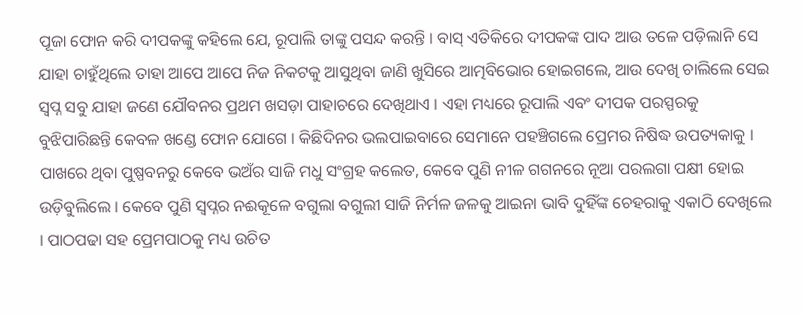ପୂଜା ଫୋନ କରି ଦୀପକଙ୍କୁ କହିଲେ ଯେ, ରୂପାଲି ତାଙ୍କୁ ପସନ୍ଦ କରନ୍ତି । ବାସ୍ ଏତିକିରେ ଦୀପକଙ୍କ ପାଦ ଆଉ ତଳେ ପଡ଼ିଲାନି ସେ ଯାହା ଚାହୁଁଥିଲେ ତାହା ଆପେ ଆପେ ନିଜ ନିକଟକୁ ଆସୁଥିବା ଜାଣି ଖୁସିରେ ଆତ୍ମବିଭୋର ହୋଇଗଲେ, ଆଉ ଦେଖି ଚାଲିଲେ ସେଇ ସ୍ୱପ୍ନ ସବୁ ଯାହା ଜଣେ ଯୌବନର ପ୍ରଥମ ଖସଡ଼ା ପାହାଚରେ ଦେଖିଥାଏ । ଏହା ମଧ୍ୟରେ ରୂପାଲି ଏବଂ ଦୀପକ ପରସ୍ପରକୁ ବୁଝିପାରିଛନ୍ତି କେବଳ ଖଣ୍ଡେ ଫୋନ ଯୋଗେ । କିଛିଦିନର ଭଲପାଇବାରେ ସେମାନେ ପହଞ୍ଚିଗଲେ ପ୍ରେମର ନିଷିଦ୍ଧ ଉପତ୍ୟକାକୁ । ପାଖରେ ଥିବା ପୁଷ୍ପବନରୁ କେବେ ଭଅଁର ସାଜି ମଧୁ ସଂଗ୍ରହ କଲେତ, କେବେ ପୁଣି ନୀଳ ଗଗନରେ ନୂଆ ପରଲଗା ପକ୍ଷୀ ହୋଇ ଉଡ଼ିବୁଲିଲେ । କେବେ ପୁଣି ସ୍ୱପ୍ନର ନଈକୂଳେ ବଗୁଲା ବଗୁଲୀ ସାଜି ନିର୍ମଳ ଜଳକୁ ଆଇନା ଭାବି ଦୁହିଁଙ୍କ ଚେହରାକୁ ଏକାଠି ଦେଖିଲେ । ପାଠପଢା ସହ ପ୍ରେମପାଠକୁ ମଧ୍ୟ ଉଚିତ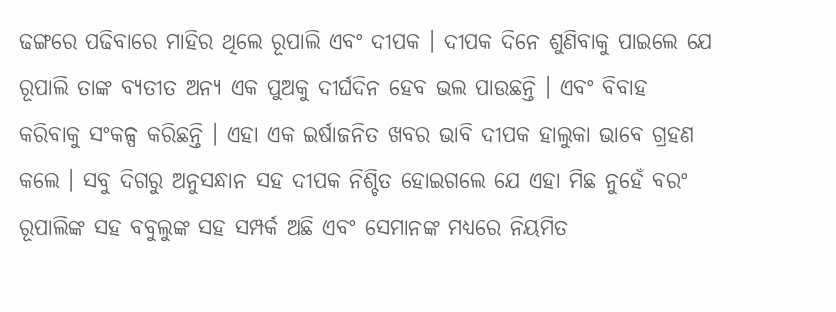ଢଙ୍ଗରେ ପଢିବାରେ ମାହିର ଥିଲେ ରୂପାଲି ଏବଂ ଦୀପକ । ଦୀପକ ଦିନେ ଶୁଣିବାକୁ ପାଇଲେ ଯେ ରୂପାଲି ତାଙ୍କ ବ୍ୟତୀତ ଅନ୍ୟ ଏକ ପୁଅକୁ ଦୀର୍ଘଦିନ ହେବ ଭଲ ପାଉଛନ୍ତି । ଏବଂ ବିବାହ କରିବାକୁ ସଂକଳ୍ପ କରିଛନ୍ତି । ଏହା ଏକ ଇର୍ଷାଜନିତ ଖବର ଭାବି ଦୀପକ ହାଲୁକା ଭାବେ ଗ୍ରହଣ କଲେ । ସବୁ ଦିଗରୁ ଅନୁସନ୍ଧାନ ସହ ଦୀପକ ନିଶ୍ଚିତ ହୋଇଗଲେ ଯେ ଏହା ମିଛ ନୁହେଁ ବରଂ ରୂପାଲିଙ୍କ ସହ ବବୁଲୁଙ୍କ ସହ ସମ୍ପର୍କ ଅଛି ଏବଂ ସେମାନଙ୍କ ମଧ୍ୟରେ ନିୟମିତ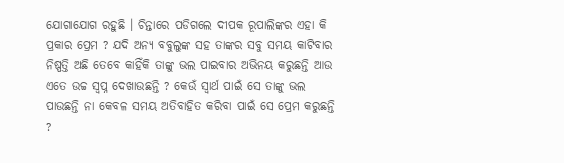ଯୋଗାଯୋଗ ରହୁଛି । ଚିନ୍ତାରେ ପଡିଗଲେ ଦୀପକ ରୂପାଲିଙ୍କର ଏହା କି ପ୍ରକାର ପ୍ରେମ ? ଯଦି ଅନ୍ୟ ବବୁଲୁଙ୍କ ସହ ତାଙ୍କର ସବୁ ସମୟ କାଟିବାର ନିଷ୍ପତ୍ତି ଅଛି ତେବେ କାହିଁକି ତାଙ୍କୁ ଭଲ ପାଇବାର ଅଭିନୟ କରୁଛନ୍ତି ଆଉ ଏତେ ଉଚ୍ଚ ସ୍ୱପ୍ନ ଦେଖାଉଛନ୍ତି ? କେଉଁ ସ୍ୱାର୍ଥ ପାଇଁ ସେ ତାଙ୍କୁ ଭଲ ପାଉଛନ୍ତି ନା କେବଳ ସମୟ ଅତିବାହିତ କରିବା ପାଇଁ ସେ ପ୍ରେମ କରୁଛନ୍ତି ?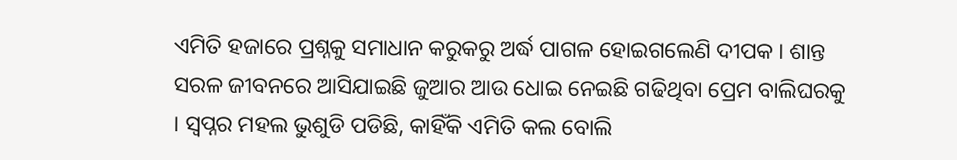ଏମିତି ହଜାରେ ପ୍ରଶ୍ନକୁ ସମାଧାନ କରୁକରୁ ଅର୍ଦ୍ଧ ପାଗଳ ହୋଇଗଲେଣି ଦୀପକ । ଶାନ୍ତ ସରଳ ଜୀବନରେ ଆସିଯାଇଛି ଜୁଆର ଆଉ ଧୋଇ ନେଇଛି ଗଢିଥିବା ପ୍ରେମ ବାଲିଘରକୁ । ସ୍ୱପ୍ନର ମହଲ ଭୁଶୁଡି ପଡିଛି, କାହିଁକି ଏମିତି କଲ ବୋଲି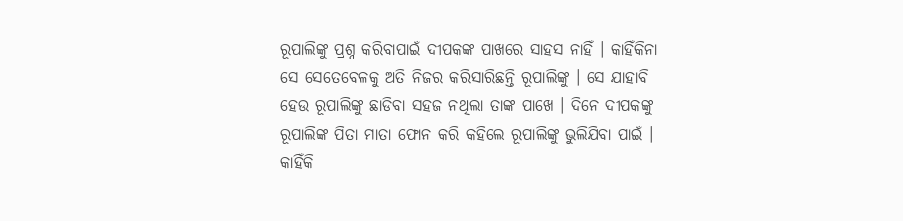ରୂପାଲିଙ୍କୁ ପ୍ରଶ୍ନ କରିବାପାଇଁ ଦୀପକଙ୍କ ପାଖରେ ସାହସ ନାହିଁ । କାହିଁକିନା ସେ ସେତେବେଳକୁ ଅତି ନିଜର କରିସାରିଛନ୍ତି ରୂପାଲିଙ୍କୁ । ସେ ଯାହାବି ହେଉ ରୂପାଲିଙ୍କୁ ଛାଡିବା ସହଜ ନଥିଲା ତାଙ୍କ ପାଖେ । ଦିନେ ଦୀପକଙ୍କୁ ରୂପାଲିଙ୍କ ପିତା ମାତା ଫୋନ କରି କହିଲେ ରୂପାଲିଙ୍କୁ ଭୁଲିଯିବା ପାଇଁ । କାହିଁକି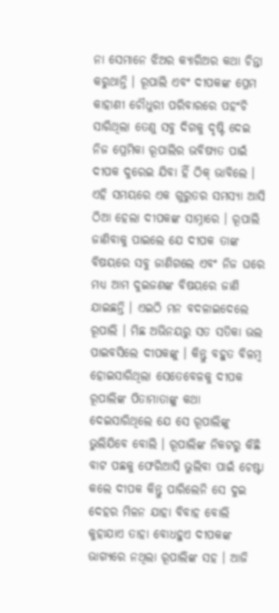ନା ସେମାନେ ଝିଅର କ୍ୟାରିଅର କଥା ଚିନ୍ତା କରୁଥାନ୍ତି । ରୂପାଲି ଏବଂ ଦୀପକଙ୍କ ପ୍ରେମ କାହାଣୀ ଚୌଧୁରୀ ପରିବାରରେ ପହଂଚି ସାରିଥିଲା ତେଣୁ ସବୁ ଦିଗକୁ ଦୃଷ୍ଟି ଦେଇ ନିଜ ପ୍ରେମିକା ରୂପାଲିର ଭବିଷ୍ୟତ ପାଇଁ ଦୀପକ ଦୁରେଇ ଯିବା ହିଁ ଠିକ୍ ଭାବିଲେ । ଏହି ସମୟରେ ଏକ ଗୁରୁତର ସମସ୍ୟା ଆସି ଠିଆ ହେଲା ଦୀପକଙ୍କ ସାମ୍ନାରେ । ରୂପାଲି ଜାଣିବାକୁ ପାଇଲେ ଯେ ଦୀପକ ତାଙ୍କ ବିଷୟରେ ସବୁ ଜାଣିଗଲେ ଏବଂ ନିଜ ଘରେ ମଧ୍ୟ ଆମ ଦୁଇଜଣଙ୍କ ବିଷୟରେ ଜାଣି ଯାଇଛନ୍ତି । ଏଇଠି ମନ ବଦଳାଇଦେଲେ ରୂପାଲି । ମିଛ ଅଭିନୟରୁ ସତ ସତିକା ଭଲ ପାଇବସିଲେ ଦୀପକଙ୍କୁ । କିନ୍ତୁ ବହୁତ ବିଳମ୍ବ ହୋଇସାରିଥିଲା ସେତେବେଳକୁ ଦୀପକ ରୂପାଲିଙ୍କ ପିତାମାତାଙ୍କୁ କଥା ଦେଇସାରିଥିଲେ ଯେ ସେ ରୂପାଲିଙ୍କୁ ଭୁଲିଯିବେ ବୋଲି । ରୂପାଲିଙ୍କ ନିକଟରୁ କିଛି ବାଟ ପଛକୁ ଫେରିଆସି ଭୁଲିବା ପାଇଁ ଚେଷ୍ଟା କଲେ ଦୀପକ କିନ୍ତୁ ପାରିଲେନି ସେ ଦୁଇ ଦେହର ମିଳନ ଯାହା ବିବାହ ବୋଲି କୁହାଯାଏ ତାହା ବୋଧହୁଏ ଦୀପକଙ୍କ ଭାଗ୍ୟରେ ନଥିଲା ରୂପାଲିଙ୍କ ସହ । ଆଜି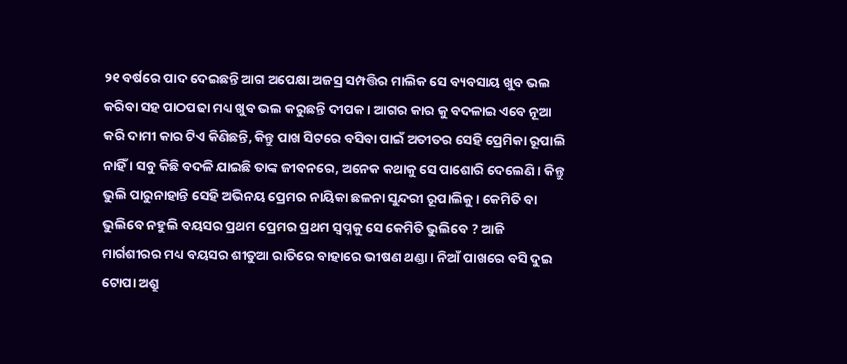୨୧ ବର୍ଷରେ ପାଦ ଦେଇଛନ୍ତି ଆଗ ଅପେକ୍ଷା ଅଜସ୍ର ସମ୍ପତ୍ତିର ମାଲିକ ସେ ବ୍ୟବସାୟ ଖୁବ ଭଲ କରିବା ସହ ପାଠପଢା ମଧ୍ୟ ଖୁବ ଭଲ କରୁଛନ୍ତି ଦୀପକ । ଆଗର କାର କୁ ବଦଳାଇ ଏବେ ନୂଆ କରି ଦାମୀ କାର ଟିଏ କିଣିଛନ୍ତି, କିନ୍ତୁ ପାଖ ସିଟରେ ବସିବା ପାଇଁ ଅତୀତର ସେହି ପ୍ରେମିକା ରୂପାଲି ନାହିଁ । ସବୁ କିଛି ବଦଳି ଯାଇଛି ତାଙ୍କ ଜୀବନରେ, ଅନେକ କଥାକୁ ସେ ପାଶୋରି ଦେଲେଣି । କିନ୍ତୁ ଭୁଲି ପାରୁନାହାନ୍ତି ସେହି ଅଭିନୟ ପ୍ରେମର ନାୟିକା ଛଳନା ସୁନ୍ଦରୀ ରୂପାଲିକୁ । କେମିତି ବା ଭୁଲିବେ ନହୁଲି ବୟସର ପ୍ରଥମ ପ୍ରେମର ପ୍ରଥମ ସ୍ଵପ୍ନକୁ ସେ କେମିତି ଭୁଲିବେ ? ଆଜି ମାର୍ଗଶୀରର ମଧ୍ୟ ବୟସର ଶୀତୁଆ ରାତିରେ ବାହାରେ ଭୀଷଣ ଥଣ୍ଡା । ନିଆଁ ପାଖରେ ବସି ଦୁଇ ଟୋପା ଅଶ୍ରୁ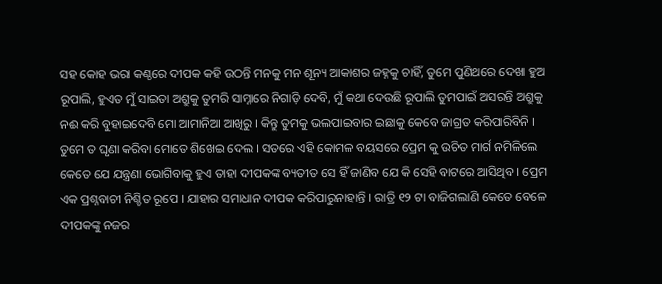ସହ କୋହ ଭରା କଣ୍ଠରେ ଦୀପକ କହି ଉଠନ୍ତି ମନକୁ ମନ ଶୂନ୍ୟ ଆକାଶର ଜହ୍ନକୁ ଚାହିଁ, ତୁମେ ପୁଣିଥରେ ଦେଖା ହୁଅ ରୂପାଲି, ହୁଏତ ମୁଁ ସାଇତା ଅଶ୍ରୁକୁ ତୁମରି ସାମ୍ନାରେ ନିଗାଡ଼ି ଦେବି, ମୁଁ କଥା ଦେଉଛି ରୂପାଲି ତୁମପାଇଁ ଅସରନ୍ତି ଅଶ୍ରୁକୁ ନଈ କରି ବୁହାଇଦେବି ମୋ ଆମାନିଆ ଆଖିରୁ । କିନ୍ତୁ ତୁମକୁ ଭଲପାଇବାର ଇଛାକୁ କେବେ ଜାଗ୍ରତ କରିପାରିବିନି । ତୁମେ ତ ଘୃଣା କରିବା ମୋତେ ଶିଖେଇ ଦେଲ । ସତରେ ଏହି କୋମଳ ବୟସରେ ପ୍ରେମ କୁ ଉଚିତ ମାର୍ଗ ନମିଳିଲେ କେତେ ଯେ ଯନ୍ତ୍ରଣା ଭୋଗିବାକୁ ହୁଏ ତାହା ଦୀପକଙ୍କ ବ୍ୟତୀତ ସେ ହିଁ ଜାଣିବ ଯେ କି ସେହି ବାଟରେ ଆସିଥିବ । ପ୍ରେମ ଏକ ପ୍ରଶ୍ନବାଚୀ ନିଶ୍ଚିତ ରୂପେ । ଯାହାର ସମାଧାନ ଦୀପକ କରିପାରୁନାହାନ୍ତି । ରାତ୍ରି ୧୨ ଟା ବାଜିଗଲାଣି କେତେ ବେଳେ ଦୀପକଙ୍କୁ ନଜର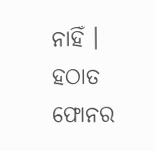ନାହିଁ । ହଠାତ ଫୋନର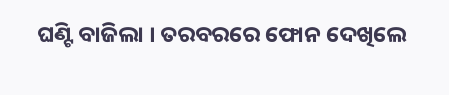ଘଣ୍ଟି ବାଜିଲା । ତରବରରେ ଫୋନ ଦେଖିଲେ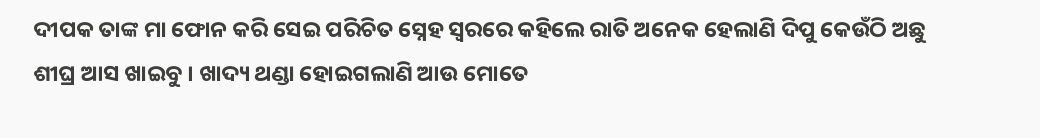ଦୀପକ ତାଙ୍କ ମା ଫୋନ କରି ସେଇ ପରିଚିତ ସ୍ନେହ ସ୍ୱରରେ କହିଲେ ରାତି ଅନେକ ହେଲାଣି ଦିପୁ କେଉଁଠି ଅଛୁ ଶୀଘ୍ର ଆସ ଖାଇବୁ । ଖାଦ୍ୟ ଥଣ୍ଡା ହୋଇଗଲାଣି ଆଉ ମୋତେ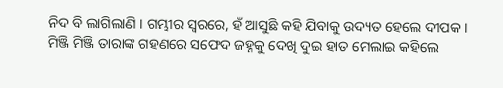ନିଦ ବି ଲାଗିଲାଣି । ଗମ୍ଭୀର ସ୍ୱରରେ, ହଁ ଆସୁଛି କହି ଯିବାକୁ ଉଦ୍ୟତ ହେଲେ ଦୀପକ । ମିଞ୍ଜି ମିଞ୍ଜି ତାରାଙ୍କ ଗହଣରେ ସଫେଦ ଜହ୍ନକୁ ଦେଖି ଦୁଇ ହାତ ମେଲାଇ କହିଲେ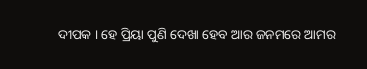ଦୀପକ । ହେ ପ୍ରିୟା ପୁଣି ଦେଖା ହେବ ଆର ଜନମରେ ଆମର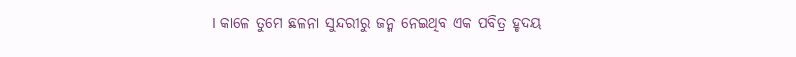। କାଳେ ତୁମେ ଛଳନା ସୁନ୍ଦରୀରୁ ଜନ୍ମ ନେଇଥିବ ଏକ ପବିତ୍ର ହୃଦୟ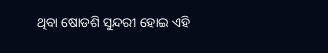ଥିବା ଷୋଡଶି ସୁନ୍ଦରୀ ହୋଇ ଏହି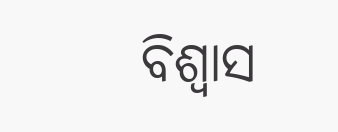ବିଶ୍ୱାସ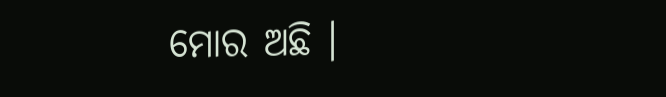ମୋର ଅଛି ।